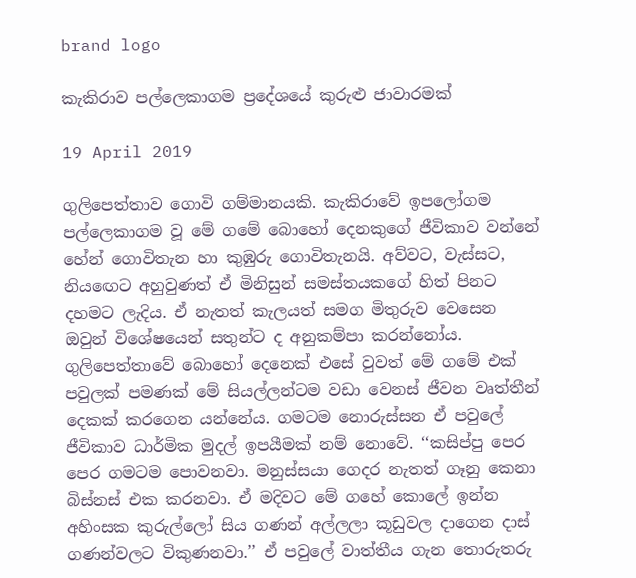brand logo

කැකිරාව පල්ලෙකාගම ප්‍රදේශයේ කුරුළු ජාවාරමක්

19 April 2019

ගුලිපෙත්තාව ගොවි ගම්මානයකි. කැකිරාවේ ඉපලෝගම පල්ලෙකාගම වූ මේ ගමේ බොහෝ දෙනකුගේ ජීවිකාව වන්නේ හේන් ගොවිතැන හා කුඹුරු ගොවිතැනයි. අව්වට, වැස්සට, නියඟෙට අහුවුණත් ඒ මිනිසුන් සමස්තයකගේ හිත් පිනට දහමට ලැදිය. ඒ නැතත් කැලයත් සමග මිතුරුව වෙසෙන ඔවුන් විශේෂයෙන් සතුන්ට ද අනුකම්පා කරන්නෝය. ගුලිපෙත්තාවේ බොහෝ දෙනෙක් එසේ වුවත් මේ ගමේ එක් පවුලක් පමණක් මේ සියල්ලන්ටම වඩා වෙනස් ජීවන වෘත්තීන් දෙකක් කරගෙන යන්නේය. ගමටම නොරුස්සන ඒ පවුලේ ජීවිකාව ධාර්මික මුදල් ඉපයීමක් නම් නොවේ. ‘‘කසිප්පු පෙර පෙර ගමටම පොවනවා. මනුස්සයා ගෙදර නැතත් ගෑනු කෙනා බිස්නස් එක කරනවා. ඒ මදිවට මේ ගහේ කොලේ ඉන්න අහිංසක කුරුල්ලෝ සිය ගණන් අල්ලලා කූඩුවල දාගෙන දාස් ගණන්වලට විකුණනවා.’’ ඒ පවුලේ වාත්තීය ගැන තොරුතරු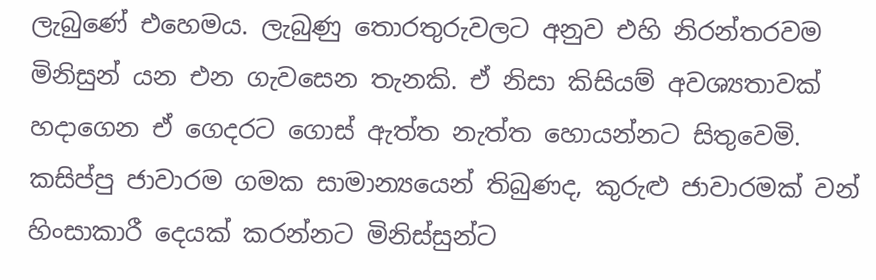ලැබුණේ එහෙමය. ලැබුණු තොරතුරුවලට අනුව එහි නිරන්තරවම මිනිසුන් යන එන ගැවසෙන තැනකි. ඒ නිසා කිසියම් අවශ්‍යතාවක් හදාගෙන ඒ ගෙදරට ගොස් ඇත්ත නැත්ත හොයන්නට සිතුවෙමි. කසිප්පු ජාවාරම ගමක සාමාන්‍යයෙන් තිබුණද, කුරුළු ජාවාරමක් වන් හිංසාකාරී දෙයක් කරන්නට මිනිස්සුන්ට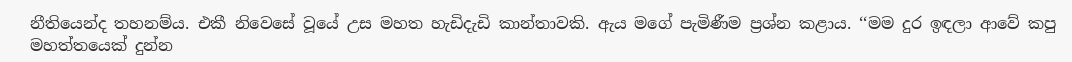නීතියෙන්ද තහනම්ය. එකී නිවෙසේ වූයේ උස මහත හැඩිදැඩි කාන්තාවකි. ඇය මගේ පැමිණීම ප්‍රශ්න කළාය. ‘‘මම දුර ඉඳලා ආවේ කපු මහත්තයෙක් දුන්න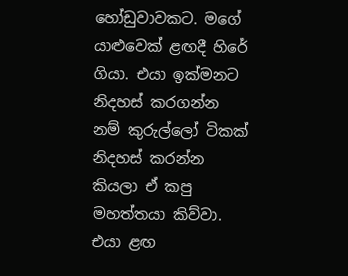හෝඩුවාවකට. මගේ යාළුවෙක් ළඟදී හිරේ ගියා. එයා ඉක්මනට නිදහස් කරගන්න නම් කුරුල්ලෝ ටිකක් නිදහස් කරන්න කියලා ඒ කපු මහත්තයා කිව්වා. එයා ළඟ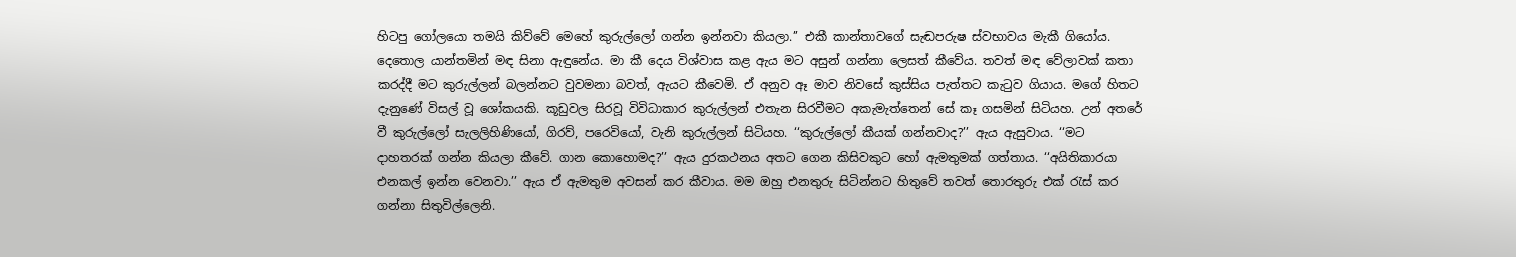හිටපු ගෝලයො තමයි කිව්වේ මෙහේ කුරුල්ලෝ ගන්න ඉන්නවා කියලා.’’ එකී කාන්තාවගේ සැඬපරුෂ ස්වභාවය මැකී ගියෝය. දෙතොල යාන්තමින් මඳ සිනා ඇඳුනේය. මා කී දෙය විශ්වාස කළ ඇය මට අසුන් ගන්නා ලෙසත් කීවේය. තවත් මඳ වේලාවක් කතා කරද්දී මට කුරුල්ලන් බලන්නට වුවමනා බවත්, ඇයට කීවෙමි. ඒ අනුව ඈ මාව නිවසේ කුස්සිය පැත්තට කැටුව ගියාය. මගේ හිතට දැනුණේ විසල් වූ ශෝකයකි. කූඩුවල සිරවූ විවිධාකාර කුරුල්ලන් එතැන සිරවීමට අකැමැත්තෙන් සේ කෑ ගසමින් සිටියහ. උන් අතරේ වී කුරුල්ලෝ සැලලිහිණියෝ, ගිරව්, පරෙවියෝ, වැනි කුරුල්ලන් සිටියහ. ‘‘කුරුල්ලෝ කීයක් ගන්නවාද?’’ ඇය ඇසුවාය. ‘‘මට දාහතරක් ගන්න කියලා කීවේ. ගාන කොහොමද?’’ ඇය දුරකථනය අතට ගෙන කිසිවකුට හෝ ඇමතුමක් ගත්තාය. ‘‘අයිතිකාරයා එනකල් ඉන්න වෙනවා.’’ ඇය ඒ ඇමතුම අවසන් කර කීවාය. මම ඔහු එනතුරු සිටින්නට හිතුවේ තවත් තොරතුරු එක් රැස් කර ගන්නා සිතුවිල්ලෙනි.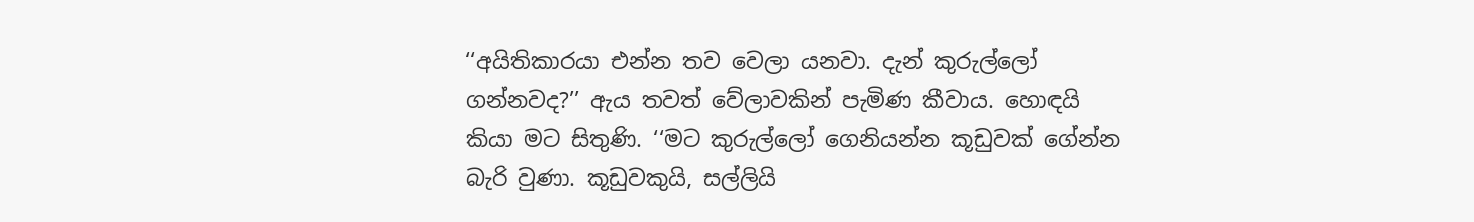‘‘අයිතිකාරයා එන්න තව වෙලා යනවා. දැන් කුරුල්ලෝ ගන්නවද?’’ ඇය තවත් වේලාවකින් පැමිණ කීවාය. හොඳයි කියා මට සිතුණි. ‘‘මට කුරුල්ලෝ ගෙනියන්න කූඩුවක් ගේන්න බැරි වුණා. කූඩුවකුයි, සල්ලියි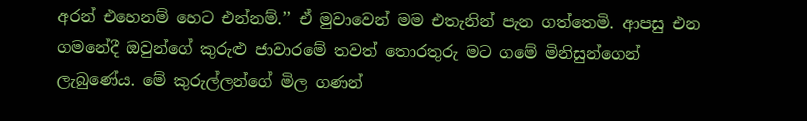අරන් එහෙනම් හෙට එන්නම්.’’ ඒ මුවාවෙන් මම එතැනින් පැන ගත්තෙමි. ආපසු එන ගමනේදී ඔවුන්ගේ කුරුළු ජාවාරමේ තවත් තොරතුරු මට ගමේ මිනිසුන්ගෙන් ලැබුණේය. මේ කුරුල්ලන්ගේ මිල ගණන්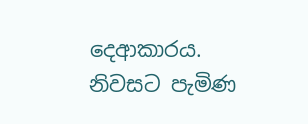දෙආකාරය. නිවසට පැමිණ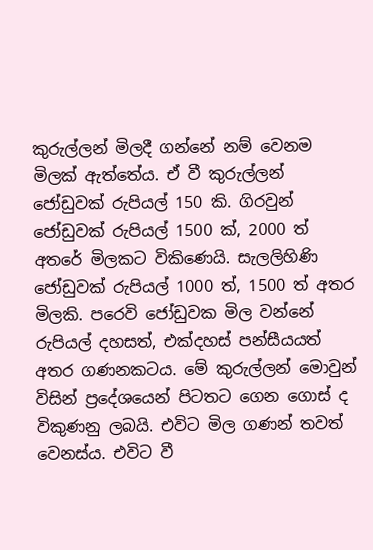කුරුල්ලන් මිලදී ගන්නේ නම් වෙනම මිලක් ඇත්තේය. ඒ වී කුරුල්ලන් ජෝඩුවක් රුපියල් 150 කි. ගිරවුන් ජෝඩුවක් රුපියල් 1500 ක්, 2000 ත් අතරේ මිලකට විකිණෙයි. සැලලිහිණි ජෝඩුවක් රුපියල් 1000 ත්, 1500 ත් අතර මිලකි. පරෙවි ජෝඩුවක මිල වන්නේ රුපියල් දහසත්, එක්දහස් පන්සීයයත් අතර ගණනකටය. මේ කුරුල්ලන් මොවුන් විසින් ප්‍රදේශයෙන් පිටතට ගෙන ගොස් ද විකුණනු ලබයි. එවිට මිල ගණන් තවත් වෙනස්ය. එවිට වී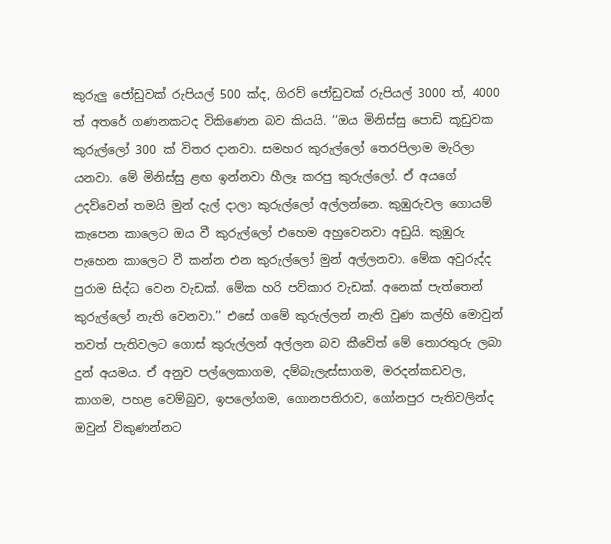කුරුලු ජෝඩුවක් රුපියල් 500 ක්ද, ගිරව් ජෝඩුවක් රුපියල් 3000 ත්, 4000 ත් අතරේ ගණනකටද විකිණෙන බව කියයි. ‘‘ඔය මිනිස්සු පොඩි කූඩුවක කුරුල්ලෝ 300 ක් විතර දානවා. සමහර කුරුල්ලෝ තෙරපිලාම මැරිලා යනවා. මේ මිනිස්සු ළඟ ඉන්නවා හීලෑ කරපු කුරුල්ලෝ. ඒ අයගේ උදව්වෙන් තමයි මුන් දැල් දාලා කුරුල්ලෝ අල්ලන්නෙ. කුඹුරුවල ගොයම් කැපෙන කාලෙට ඔය වී කුරුල්ලෝ එහෙම අහුවෙනවා අඩුයි. කුඹුරු පැහෙන කාලෙට වී කන්න එන කුරුල්ලෝ මුන් අල්ලනවා. මේක අවුරුද්ද පුරාම සිද්ධ වෙන වැඩක්. මේක හරි පව්කාර වැඩක්. අනෙක් පැත්තෙන් කුරුල්ලෝ නැති වෙනවා.’’ එසේ ගමේ කුරුල්ලන් නැති වුණ කල්හි මොවුන් තවත් පැතිවලට ගොස් කුරුල්ලන් අල්ලන බව කීවේත් මේ තොරතුරු ලබා දුන් අයමය. ඒ අනුව පල්ලෙකාගම, දම්බැලැස්සාගම, මරදන්කඩවල, කාගම, පහළ වෙම්බුව, ඉපලෝගම, ගොනපතිරාව, ගෝනපුර පැතිවලින්ද ඔවුන් විකුණන්නට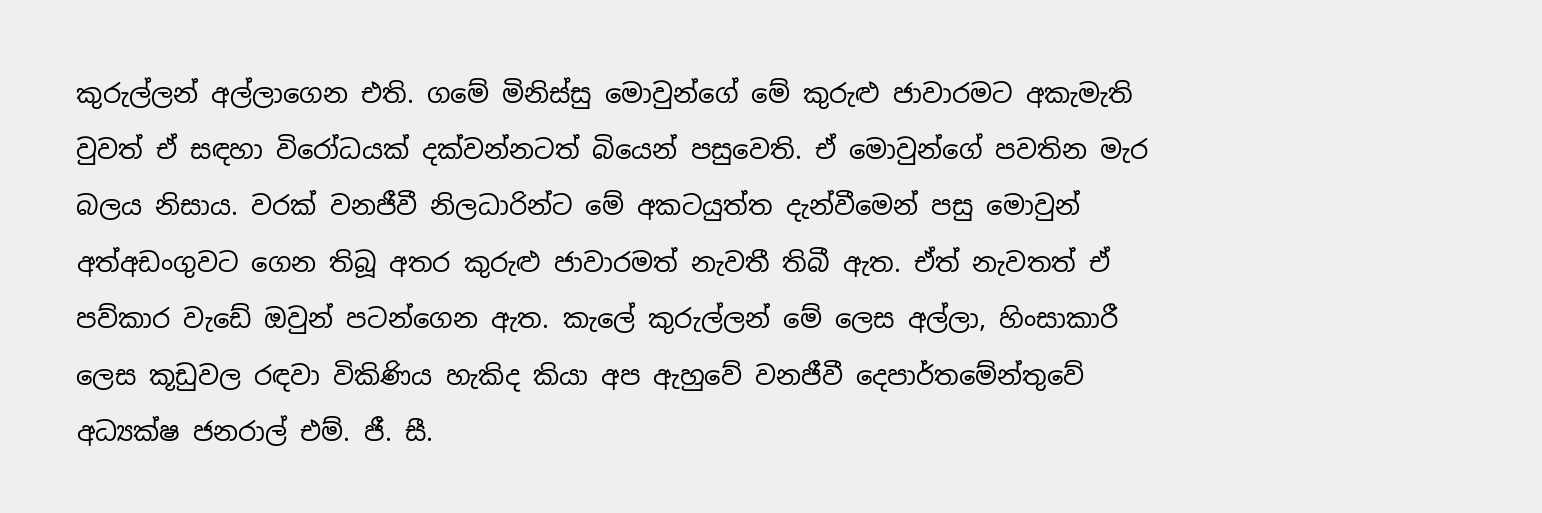කුරුල්ලන් අල්ලාගෙන එති. ගමේ මිනිස්සු මොවුන්ගේ මේ කුරුළු ජාවාරමට අකැමැති වුවත් ඒ සඳහා විරෝධයක් දක්වන්නටත් බියෙන් පසුවෙති. ඒ මොවුන්ගේ පවතින මැර බලය නිසාය. වරක් වනජීවී නිලධාරින්ට මේ අකටයුත්ත දැන්වීමෙන් පසු මොවුන් අත්අඩංගුවට ගෙන තිබූ අතර කුරුළු ජාවාරමත් නැවතී තිබී ඇත. ඒත් නැවතත් ඒ පව්කාර වැඩේ ඔවුන් පටන්ගෙන ඇත. කැලේ කුරුල්ලන් මේ ලෙස අල්ලා, හිංසාකාරී ලෙස කූඩුවල රඳවා විකිණිය හැකිද කියා අප ඇහුවේ වනජීවී දෙපාර්තමේන්තුවේ අධ්‍යක්ෂ ජනරාල් එම්. ජී. සී.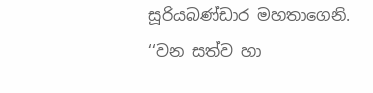සූරියබණ්ඩාර මහතාගෙනි. ‘‘වන සත්ව හා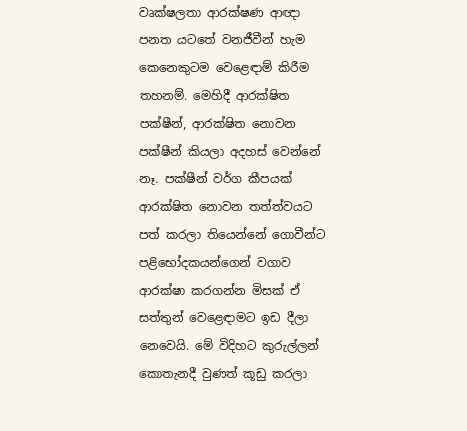වෘක්ෂලතා ආරක්ෂණ ආඥා පනත යටතේ වනජීවීන් හැම කෙනෙකුටම වෙළෙඳාම් කිරීම තහනම්. මෙහිදී ආරක්ෂිත පක්ෂීන්, ආරක්ෂිත නොවන පක්ෂීන් කියලා අදහස් වෙන්නේ නෑ. පක්ෂීන් වර්ග කීපයක් ආරක්ෂිත නොවන තත්ත්වයට පත් කරලා තියෙන්නේ ගොවීන්ට පළිභෝදකයන්ගෙන් වගාව ආරක්ෂා කරගන්න මිසක් ඒ සත්තුන් වෙළෙඳාමට ඉඩ දීලා නෙවෙයි. මේ විදිහට කුරුල්ලන් කොතැනදී වුණත් කූඩු කරලා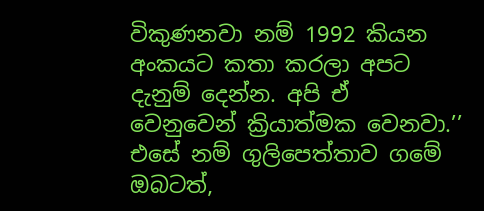විකුණනවා නම් 1992 කියන අංකයට කතා කරලා අපට දැනුම් දෙන්න. අපි ඒ වෙනුවෙන් ක්‍රියාත්මක වෙනවා.’’ එසේ නම් ගුලිපෙත්තාව ගමේ ඔබටත්,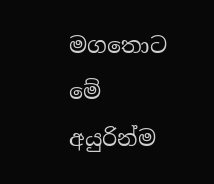මගතොට මේ අයුරින්ම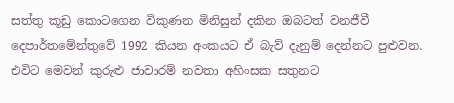සත්තු කූඩු කොටගෙන විකුණන මිනිසුන් දකින ඔබටත් වනජීවී දෙපාර්තමේන්තුවේ 1992 කියන අංකයට ඒ බැව් දැනුම් දෙන්නට පුළුවන. එවිට මෙවන් කුරුළු ජාවාරම් නවතා අහිංසක සතුනට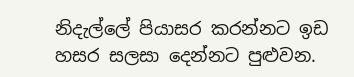නිදැල්ලේ පියාසර කරන්නට ඉඩ හසර සලසා දෙන්නට පුළුවන.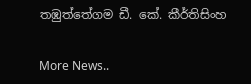තඹුත්තේගම ඩී. කේ. කීර්තිසිංහ


More News..